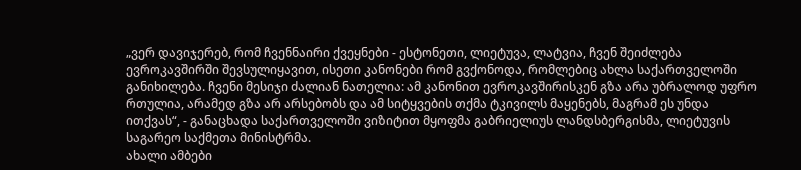„ვერ დავიჯერებ, რომ ჩვენნაირი ქვეყნები - ესტონეთი, ლიეტუვა, ლატვია, ჩვენ შეიძლება ევროკავშირში შევსულიყავით, ისეთი კანონები რომ გვქონოდა, რომლებიც ახლა საქართველოში განიხილება. ჩვენი მესიჯი ძალიან ნათელია: ამ კანონით ევროკავშირისკენ გზა არა უბრალოდ უფრო რთულია, არამედ გზა არ არსებობს და ამ სიტყვების თქმა ტკივილს მაყენებს, მაგრამ ეს უნდა ითქვას“, - განაცხადა საქართველოში ვიზიტით მყოფმა გაბრიელიუს ლანდსბერგისმა, ლიეტუვის საგარეო საქმეთა მინისტრმა.
ახალი ამბები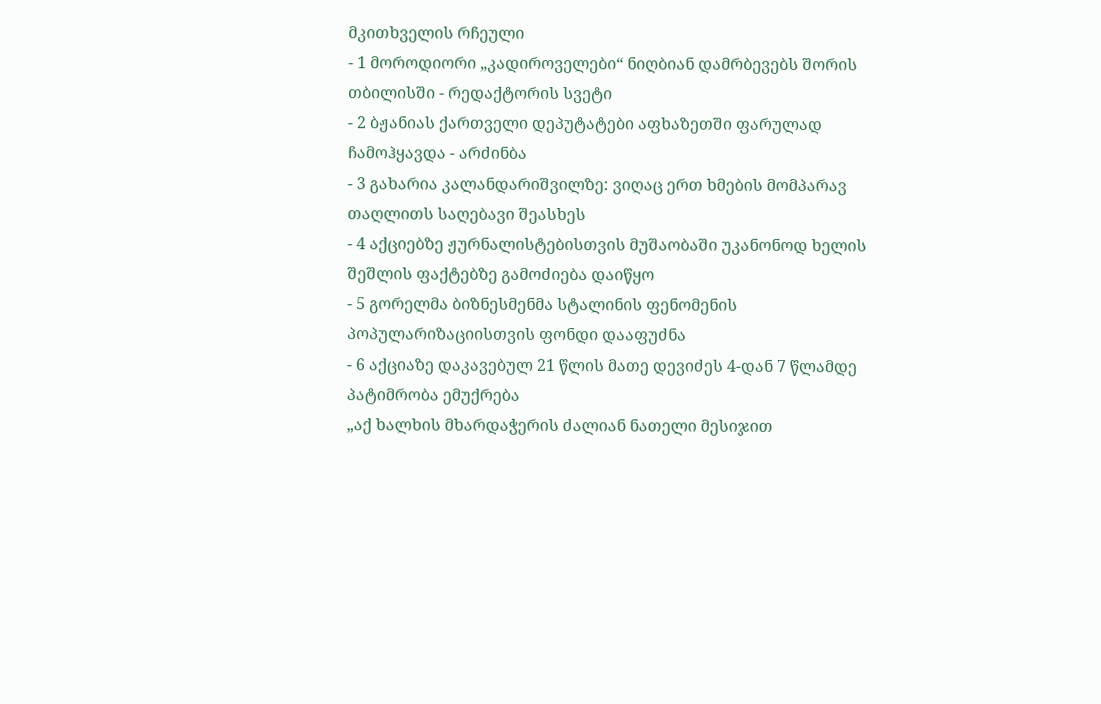მკითხველის რჩეული
- 1 მოროდიორი „კადიროველები“ ნიღბიან დამრბევებს შორის თბილისში - რედაქტორის სვეტი
- 2 ბჟანიას ქართველი დეპუტატები აფხაზეთში ფარულად ჩამოჰყავდა - არძინბა
- 3 გახარია კალანდარიშვილზე: ვიღაც ერთ ხმების მომპარავ თაღლითს საღებავი შეასხეს
- 4 აქციებზე ჟურნალისტებისთვის მუშაობაში უკანონოდ ხელის შეშლის ფაქტებზე გამოძიება დაიწყო
- 5 გორელმა ბიზნესმენმა სტალინის ფენომენის პოპულარიზაციისთვის ფონდი დააფუძნა
- 6 აქციაზე დაკავებულ 21 წლის მათე დევიძეს 4-დან 7 წლამდე პატიმრობა ემუქრება
„აქ ხალხის მხარდაჭერის ძალიან ნათელი მესიჯით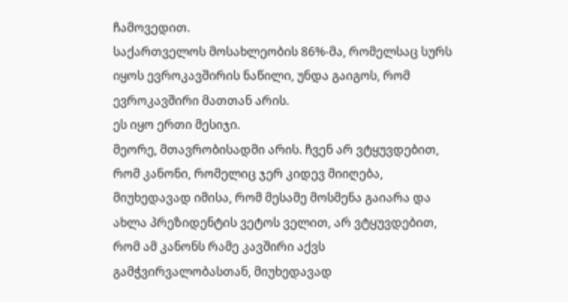ჩამოვედით.
საქართველოს მოსახლეობის 86%-მა, რომელსაც სურს იყოს ევროკავშირის ნაწილი, უნდა გაიგოს, რომ ევროკავშირი მათთან არის.
ეს იყო ერთი მესიჯი.
მეორე, მთავრობისადმი არის. ჩვენ არ ვტყუვდებით, რომ კანონი, რომელიც ჯერ კიდევ მიიღება, მიუხედავად იმისა, რომ მესამე მოსმენა გაიარა და ახლა პრეზიდენტის ვეტოს ველით, არ ვტყუვდებით, რომ ამ კანონს რამე კავშირი აქვს გამჭვირვალობასთან, მიუხედავად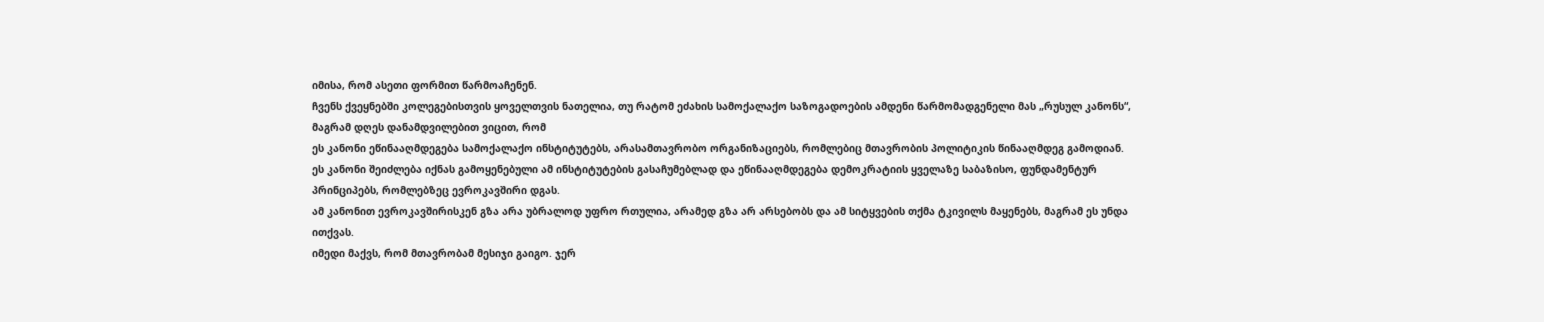იმისა, რომ ასეთი ფორმით წარმოაჩენენ.
ჩვენს ქვეყნებში კოლეგებისთვის ყოველთვის ნათელია, თუ რატომ ეძახის სამოქალაქო საზოგადოების ამდენი წარმომადგენელი მას „რუსულ კანონს“, მაგრამ დღეს დანამდვილებით ვიცით, რომ
ეს კანონი ეწინააღმდეგება სამოქალაქო ინსტიტუტებს, არასამთავრობო ორგანიზაციებს, რომლებიც მთავრობის პოლიტიკის წინააღმდეგ გამოდიან. ეს კანონი შეიძლება იქნას გამოყენებული ამ ინსტიტუტების გასაჩუმებლად და ეწინააღმდეგება დემოკრატიის ყველაზე საბაზისო, ფუნდამენტურ პრინციპებს, რომლებზეც ევროკავშირი დგას.
ამ კანონით ევროკავშირისკენ გზა არა უბრალოდ უფრო რთულია, არამედ გზა არ არსებობს და ამ სიტყვების თქმა ტკივილს მაყენებს, მაგრამ ეს უნდა ითქვას.
იმედი მაქვს, რომ მთავრობამ მესიჯი გაიგო. ჯერ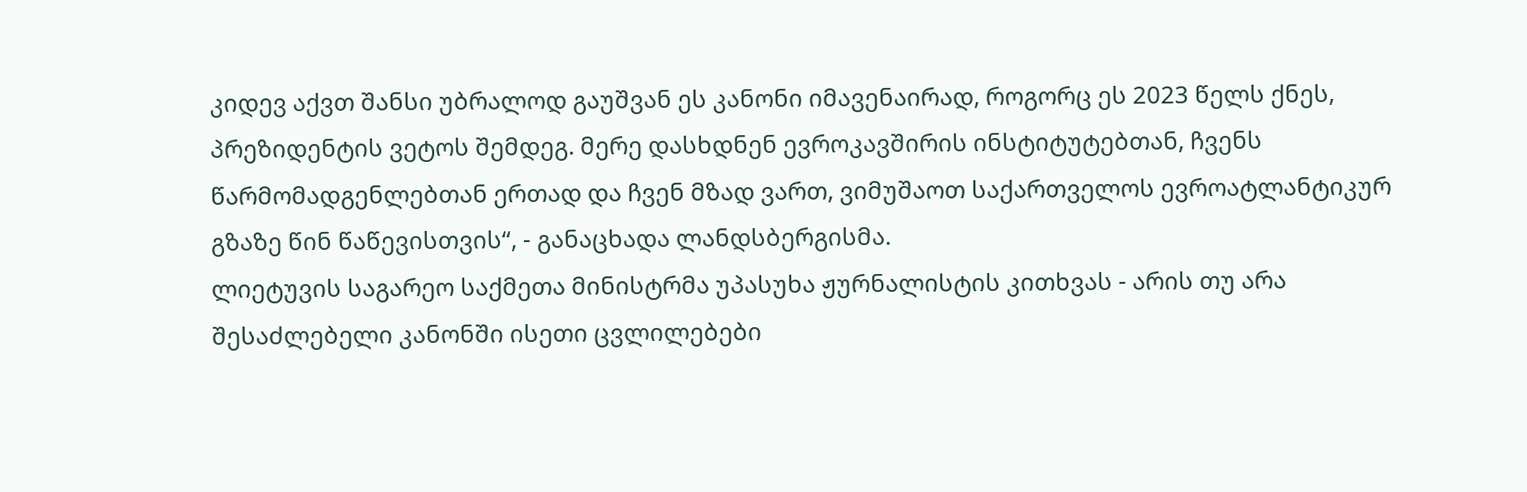კიდევ აქვთ შანსი უბრალოდ გაუშვან ეს კანონი იმავენაირად, როგორც ეს 2023 წელს ქნეს, პრეზიდენტის ვეტოს შემდეგ. მერე დასხდნენ ევროკავშირის ინსტიტუტებთან, ჩვენს წარმომადგენლებთან ერთად და ჩვენ მზად ვართ, ვიმუშაოთ საქართველოს ევროატლანტიკურ გზაზე წინ წაწევისთვის“, - განაცხადა ლანდსბერგისმა.
ლიეტუვის საგარეო საქმეთა მინისტრმა უპასუხა ჟურნალისტის კითხვას - არის თუ არა შესაძლებელი კანონში ისეთი ცვლილებები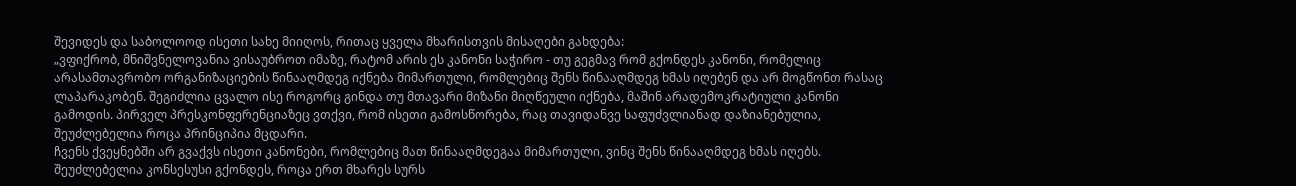შევიდეს და საბოლოოდ ისეთი სახე მიიღოს, რითაც ყველა მხარისთვის მისაღები გახდება:
„ვფიქრობ, მნიშვნელოვანია ვისაუბროთ იმაზე, რატომ არის ეს კანონი საჭირო - თუ გეგმავ რომ გქონდეს კანონი, რომელიც არასამთავრობო ორგანიზაციების წინააღმდეგ იქნება მიმართული, რომლებიც შენს წინააღმდეგ ხმას იღებენ და არ მოგწონთ რასაც ლაპარაკობენ. შეგიძლია ცვალო ისე როგორც გინდა თუ მთავარი მიზანი მიღწეული იქნება, მაშინ არადემოკრატიული კანონი გამოდის. პირველ პრესკონფერენციაზეც ვთქვი, რომ ისეთი გამოსწორება, რაც თავიდანვე საფუძვლიანად დაზიანებულია, შეუძლებელია როცა პრინციპია მცდარი.
ჩვენს ქვეყნებში არ გვაქვს ისეთი კანონები, რომლებიც მათ წინააღმდეგაა მიმართული, ვინც შენს წინააღმდეგ ხმას იღებს.
შეუძლებელია კონსესუსი გქონდეს, როცა ერთ მხარეს სურს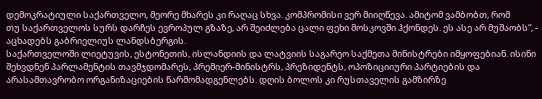დემოკრატიული საქართველო, მეორე მხარეს კი რაღაც სხვა. კომპრომისი ვერ მიიღწევა. ამიტომ ვამბობთ, რომ
თუ საქართველოს სურს დარჩეს ევროპულ გზაზე, არ შეიძლება ცალი ფეხი მოსკოვში ჰქონდეს. ეს ასე არ მუშაობს“, - აცხადებს გაბრიელიუს ლანდსბერგის.
საქართველოში ლიეტუვის, ესტონეთის, ისლანდიის და ლატვიის საგარეო საქმეთა მინისტრები იმყოფებიან. ისინი შეხვდნენ პარლამენტის თავმჯდომარეს, პრემიერ-მინისტრს, პრეზიდენტს, ოპოზიციიური პარტიების და არასამთავრობო ორგანიზაციების წარმომადგენლებს. დღის ბოლოს კი რუსთაველის გამზირზე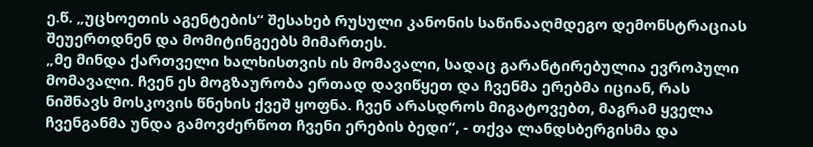ე.წ. „უცხოეთის აგენტების“ შესახებ რუსული კანონის საწინააღმდეგო დემონსტრაციას შეუერთდნენ და მომიტინგეებს მიმართეს.
„მე მინდა ქართველი ხალხისთვის ის მომავალი, სადაც გარანტირებულია ევროპული მომავალი. ჩვენ ეს მოგზაურობა ერთად დავიწყეთ და ჩვენმა ერებმა იციან, რას ნიშნავს მოსკოვის წნეხის ქვეშ ყოფნა. ჩვენ არასდროს მიგატოვებთ, მაგრამ ყველა ჩვენგანმა უნდა გამოვძერწოთ ჩვენი ერების ბედი“, - თქვა ლანდსბერგისმა და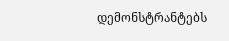დემონსტრანტებს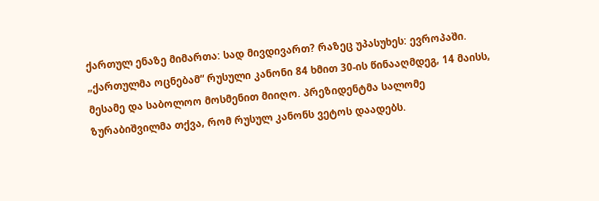ქართულ ენაზე მიმართა: სად მივდივართ? რაზეც უპასუხეს: ევროპაში.
„ქართულმა ოცნებამ“ რუსული კანონი 84 ხმით 30-ის წინააღმდეგ, 14 მაისს, მესამე და საბოლოო მოსმენით მიიღო. პრეზიდენტმა სალომე ზურაბიშვილმა თქვა, რომ რუსულ კანონს ვეტოს დაადებს.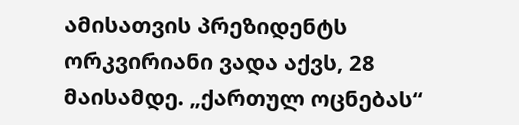ამისათვის პრეზიდენტს ორკვირიანი ვადა აქვს, 28 მაისამდე. „ქართულ ოცნებას“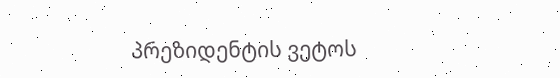პრეზიდენტის ვეტოს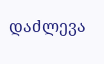დაძლევა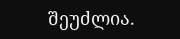შეუძლია.